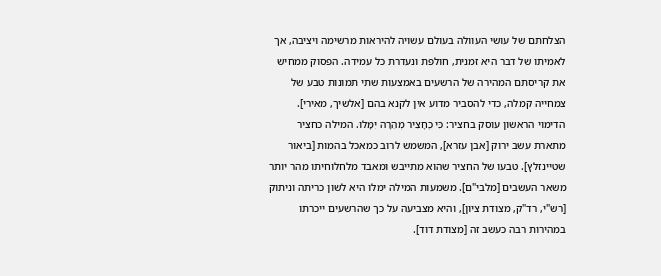הצלחתם של עושי העוולה בעולם עשויה להיראות מרשימה ויציבה, אך לאמיתו של דבר היא זמנית, חולפת ונעדרת כל עמידה. הפסוק ממחיש את קריסתם המהירה של הרשעים באמצעות שתי תמונות טבע של צמחייה קמלה, כדי להסביר מדוע אין לקנא בהם [אלשיך, מאירי].
הדימוי הראשון עוסק בחציר: כִּי כֶחָצִיר מְהֵרָה יִמָּלוּ. המילה כחציר מתארת עשב ירוק [אבן עזרא], המשמש לרוב כמאכל בהמות [ביאור שטיינזלץ]. טבעו של החציר שהוא מתייבש ומאבד מלחלוחיתו מהר יותר משאר העשבים [מלבי"ם]. משמעות המילה ימלו היא לשון כריתה וניתוק [רש"י, רד"ק, מצודת ציון], והיא מצביעה על כך שהרשעים ייכרתו במהירות רבה כעשב זה [מצודת דוד].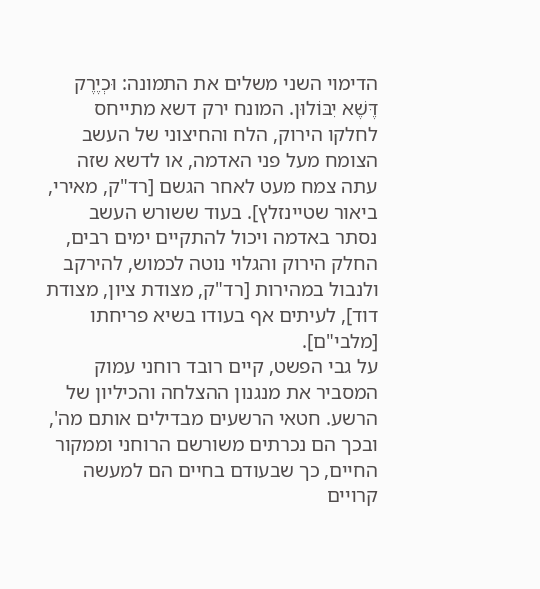הדימוי השני משלים את התמונה: וּכְיֶרֶק דֶּשֶׁא יִבּוֹלוּן. המונח ירק דשא מתייחס לחלקו הירוק, הלח והחיצוני של העשב הצומח מעל פני האדמה, או לדשא שזה עתה צמח מעט לאחר הגשם [רד"ק, מאירי, ביאור שטיינזלץ]. בעוד ששורש העשב נסתר באדמה ויכול להתקיים ימים רבים, החלק הירוק והגלוי נוטה לכמוש, להירקב ולנבול במהירות [רד"ק, מצודת ציון, מצודת דוד], לעיתים אף בעודו בשיא פריחתו [מלבי"ם].
על גבי הפשט, קיים רובד רוחני עמוק המסביר את מנגנון ההצלחה והכיליון של הרשע. חטאי הרשעים מבדילים אותם מה', ובכך הם נכרתים משורשם הרוחני וממקור החיים, כך שבעודם בחיים הם למעשה קרויים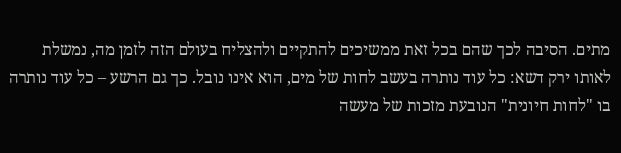מתים. הסיבה לכך שהם בכל זאת ממשיכים להתקיים ולהצליח בעולם הזה לזמן מה, נמשלת לאותו ירק דשא: כל עוד נותרה בעשב לחות של מים, הוא אינו נובל. כך גם הרשע – כל עוד נותרה בו "לחות חיונית" הנובעת מזכות של מעשה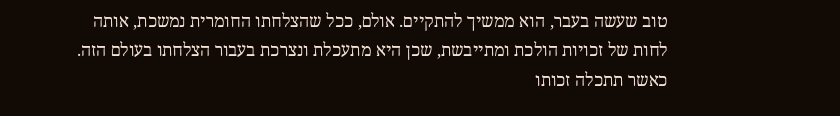טוב שעשה בעבר, הוא ממשיך להתקיים. אולם, ככל שהצלחתו החומרית נמשכת, אותה לחות של זכויות הולכת ומתייבשת, שכן היא מתעכלת ונצרכת בעבור הצלחתו בעולם הזה. כאשר תתכלה זכותו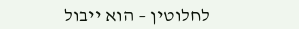לחלוטין – הוא ייבול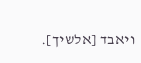ויאבד [אלשיך].